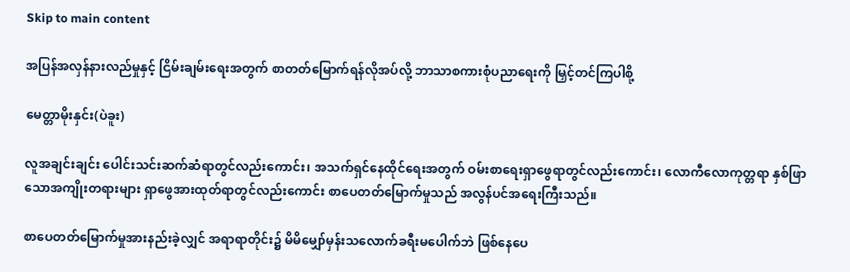Skip to main content

အပြန်အလှန်နားလည်မှုနှင့် ငြိမ်းချမ်းရေးအတွက် စာတတ်မြောက်ရန်လိုအပ်လို့ ဘာသာစကားစုံပညာရေးကို မြှင့်တင်ကြပါစို့

မေတ္တာမိုးနှင်း(ပဲခူး)

လူအချင်းချင်း ပေါင်းသင်းဆက်ဆံရာတွင်လည်းကောင်း၊ အသက်ရှင်နေထိုင်ရေးအတွက် ဝမ်းစာရေးရှာဖွေရာတွင်လည်းကောင်း၊ လောကီလောကုတ္တရာ နှစ်ဖြာသောအကျိုးတရားများ ရှာဖွေအားထုတ်ရာတွင်လည်းကောင်း စာပေတတ်မြောက်မှုသည် အလွန်ပင်အရေးကြီးသည်။

စာပေတတ်မြောက်မှုအားနည်းခဲ့လျှင် အရာရာတိုင်း၌ မိမိမျှော်မှန်းသလောက်ခရီးမပေါက်ဘဲ ဖြစ်နေပေ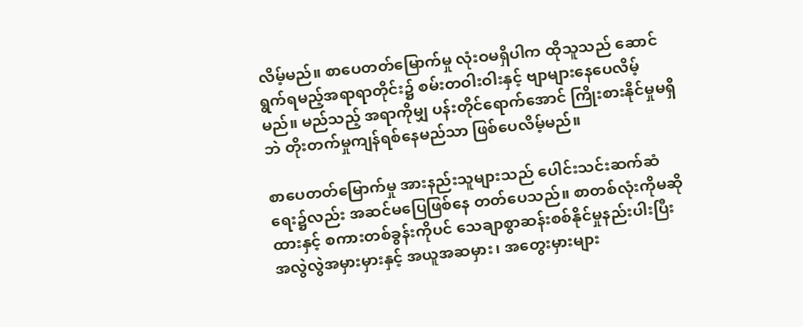လိမ့်မည်။ စာပေတတ်မြောက်မှု လုံးဝမရှိပါက ထိုသူသည် ဆောင်ရွက်ရမည့်အရာရာတိုင်း၌ စမ်းတဝါးဝါးနှင့် ဗျာများနေပေလိမ့်မည်။ မည်သည့် အရာကိုမျှ ပန်းတိုင်ရောက်အောင် ကြိုးစားနိုင်မှုမရှိဘဲ တိုးတက်မှုကျန်ရစ်နေမည်သာ ဖြစ်ပေလိမ့်မည်။

စာပေတတ်မြောက်မှု အားနည်းသူများသည် ပေါင်းသင်းဆက်ဆံရေး၌လည်း အဆင်မပြေဖြစ်နေ တတ်ပေသည်။ စာတစ်လုံးကိုမဆိုထားနှင့် စကားတစ်ခွန်းကိုပင် သေချာစွာဆန်းစစ်နိုင်မှုနည်းပါးပြီး အလွဲလွဲအမှားမှားနှင့် အယူအဆမှား၊ အတွေးမှားများ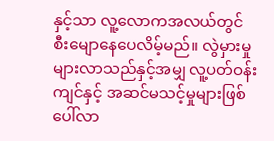နှင့်သာ လူ့လောကအလယ်တွင် စီးမျောနေပေလိမ့်မည်။ လွဲမှားမှုများလာသည်နှင့်အမျှ လူ့ပတ်ဝန်းကျင်နှင့် အဆင်မသင့်မှုများဖြစ်ပေါ်လာ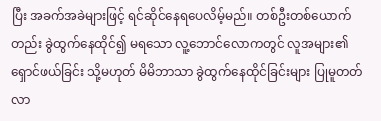ပြီး အခက်အခဲများဖြင့် ရင်ဆိုင်နေရပေလိမ့်မည်။ တစ်ဦးတစ်ယောက်တည်း ခွဲထွက်နေထိုင်၍ မရသော လူ့ဘောင်လောကတွင် လူအများ၏ ရှောင်ဖယ်ခြင်း သို့မဟုတ် မိမိဘာသာ ခွဲထွက်နေထိုင်ခြင်းများ ပြုမူတတ်လာ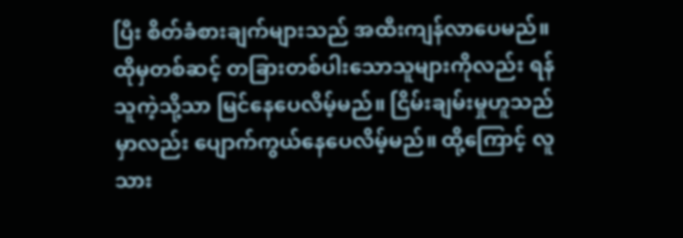ပြီး စိတ်ခံစားချက်များသည် အထီးကျန်လာပေမည်။ ထိုမှတစ်ဆင့် တခြားတစ်ပါးသောသူများကိုလည်း ရန်သူကဲ့သို့သာ မြင်နေပေလိမ့်မည်။ ငြိမ်းချမ်းမှုဟူသည်မှာလည်း ပျောက်ကွယ်နေပေလိမ့်မည်။ ထို့ကြောင့် လူသား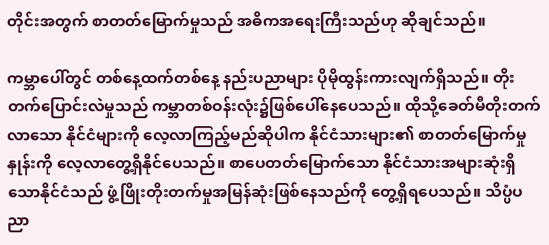တိုင်းအတွက် စာတတ်မြောက်မှုသည် အဓိကအရေးကြီးသည်ဟု ဆိုချင်သည်။

ကမ္ဘာပေါ်တွင် တစ်နေ့ထက်တစ်နေ့ နည်းပညာများ ပိုမိုထွန်းကားလျက်ရှိသည်။ တိုးတက်ပြောင်းလဲမှုသည် ကမ္ဘာတစ်ဝန်းလုံး၌ဖြစ်ပေါ်နေပေသည်။ ထိုသို့ခေတ်မီတိုးတက်လာသော နိုင်ငံများကို လေ့လာကြည့်မည်ဆိုပါက နိုင်ငံသားများ၏ စာတတ်မြောက်မှုနှုန်းကို လေ့လာတွေ့ရှိနိုင်ပေသည်။ စာပေတတ်မြောက်သော နိုင်ငံသားအများဆုံးရှိသောနိုင်ငံသည် ဖွံ့ဖြိုးတိုးတက်မှုအမြန်ဆုံးဖြစ်နေသည်ကို တွေ့ရှိရပေသည်။ သိပ္ပံပညာ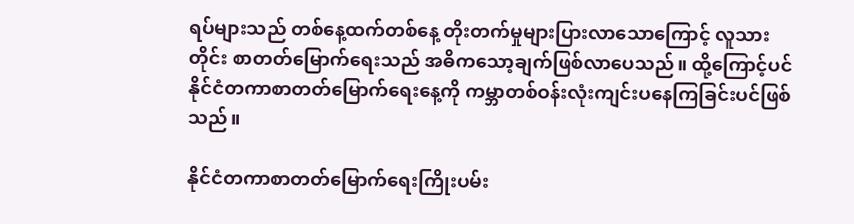ရပ်များသည် တစ်နေ့ထက်တစ်နေ့ တိုးတက်မှုများပြားလာသောကြောင့် လူသားတိုင်း စာတတ်မြောက်ရေးသည် အဓိကသော့ချက်ဖြစ်လာပေသည်။ ထို့ကြောင့်ပင် နိုင်ငံတကာစာတတ်မြောက်ရေးနေ့ကို ကမ္ဘာတစ်ဝန်းလုံးကျင်းပနေကြခြင်းပင်ဖြစ်သည်။

နိုင်ငံတကာစာတတ်မြောက်ရေးကြိုးပမ်း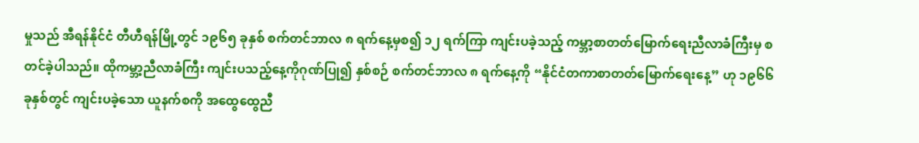မှုသည် အီရန်နိုင်ငံ တီဟီရန်မြို့တွင် ၁၉၆၅ ခုနှစ် စက်တင်ဘာလ ၈ ရက်နေ့မှစ၍ ၁၂ ရက်ကြာ ကျင်းပခဲ့သည့် ကမ္ဘာ့စာတတ်မြောက်ရေးညီလာခံကြီးမှ စတင်ခဲ့ပါသည်။ ထိုကမ္ဘာ့ညီလာခံကြီး ကျင်းပသည့်နေ့ကိုဂုဏ်ပြု၍ နှစ်စဉ် စက်တင်ဘာလ ၈ ရက်နေ့ကို “နိုင်ငံတကာစာတတ်မြောက်ရေးနေ့” ဟု ၁၉၆၆ ခုနှစ်တွင် ကျင်းပခဲ့သော ယူနက်စကို အထွေထွေညီ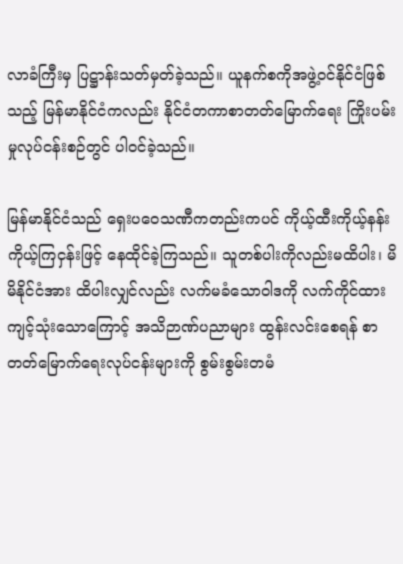လာခံကြီးမှ ပြဋ္ဌာန်းသတ်မှတ်ခဲ့သည်။ ယူနက်စကိုအဖွဲ့ဝင်နိုင်ငံဖြစ်သည့် မြန်မာနိုင်ငံကလည်း နိုင်ငံတကာစာတတ်မြောက်ရေး ကြိုးပမ်းမှုလုပ်ငန်းစဉ်တွင် ပါဝင်ခဲ့သည်။

မြန်မာနိုင်ငံသည် ရှေးပဝေသဏီကတည်းကပင် ကိုယ့်ထီးကိုယ့်နန်း ကိုယ့်ကြငှန်းဖြင့် နေထိုင်ခဲ့ကြသည်။ သူတစ်ပါးကိုလည်းမထိပါး၊ မိမိနိုင်ငံအား ထိပါးလျှင်လည်း လက်မခံသောဝါဒကို လက်ကိုင်ထား ကျင့်သုံးသောကြောင့် အသိဉာဏ်ပညာများ ထွန်းလင်းစေရန် စာတတ်မြောက်ရေးလုပ်ငန်းများကို စွမ်းစွမ်းတမံ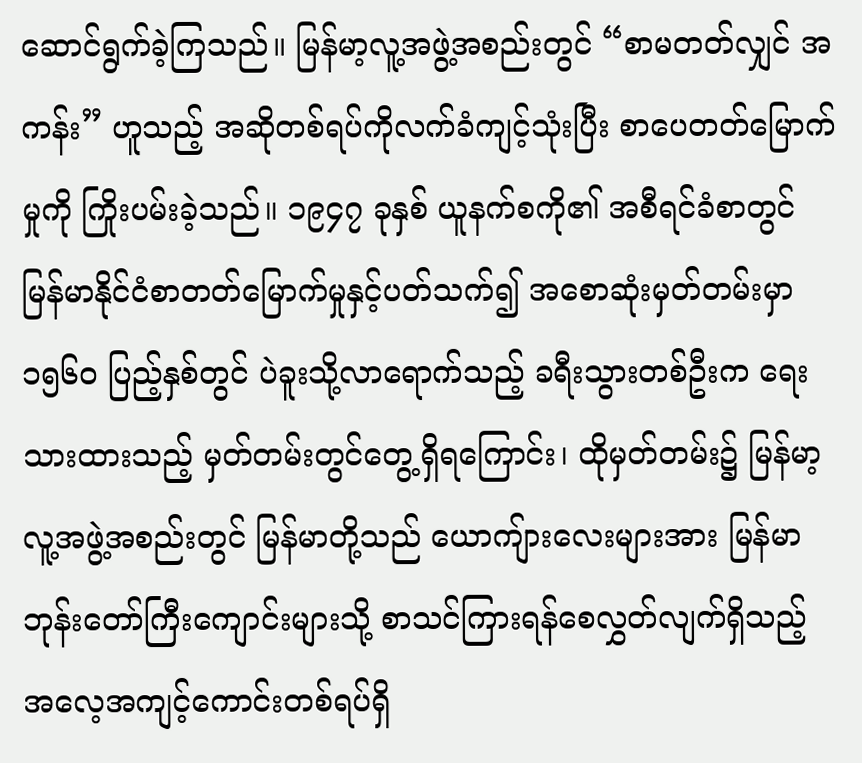ဆောင်ရွက်ခဲ့ကြသည်။ မြန်မာ့လူ့အဖွဲ့အစည်းတွင် “စာမတတ်လျှင် အကန်း” ဟူသည့် အဆိုတစ်ရပ်ကိုလက်ခံကျင့်သုံးပြီး စာပေတတ်မြောက်မှုကို ကြိုးပမ်းခဲ့သည်။ ၁၉၄၇ ခုနှစ် ယူနက်စကို၏ အစီရင်ခံစာတွင် မြန်မာနိုင်ငံစာတတ်မြောက်မှုနှင့်ပတ်သက်၍ အစောဆုံးမှတ်တမ်းမှာ ၁၅၆၀ ပြည့်နှစ်တွင် ပဲခူးသို့လာရောက်သည့် ခရီးသွားတစ်ဦးက ရေးသားထားသည့် မှတ်တမ်းတွင်တွေ့ရှိရကြောင်း၊ ထိုမှတ်တမ်း၌ မြန်မာ့လူ့အဖွဲ့အစည်းတွင် မြန်မာတို့သည် ယောကျ်ားလေးများအား မြန်မာဘုန်းတော်ကြီးကျောင်းများသို့ စာသင်ကြားရန်စေလွှတ်လျက်ရှိသည့် အလေ့အကျင့်ကောင်းတစ်ရပ်ရှိ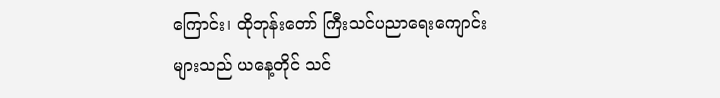ကြောင်း၊ ထိုဘုန်းတော် ကြီးသင်ပညာရေးကျောင်းများသည် ယနေ့တိုင် သင်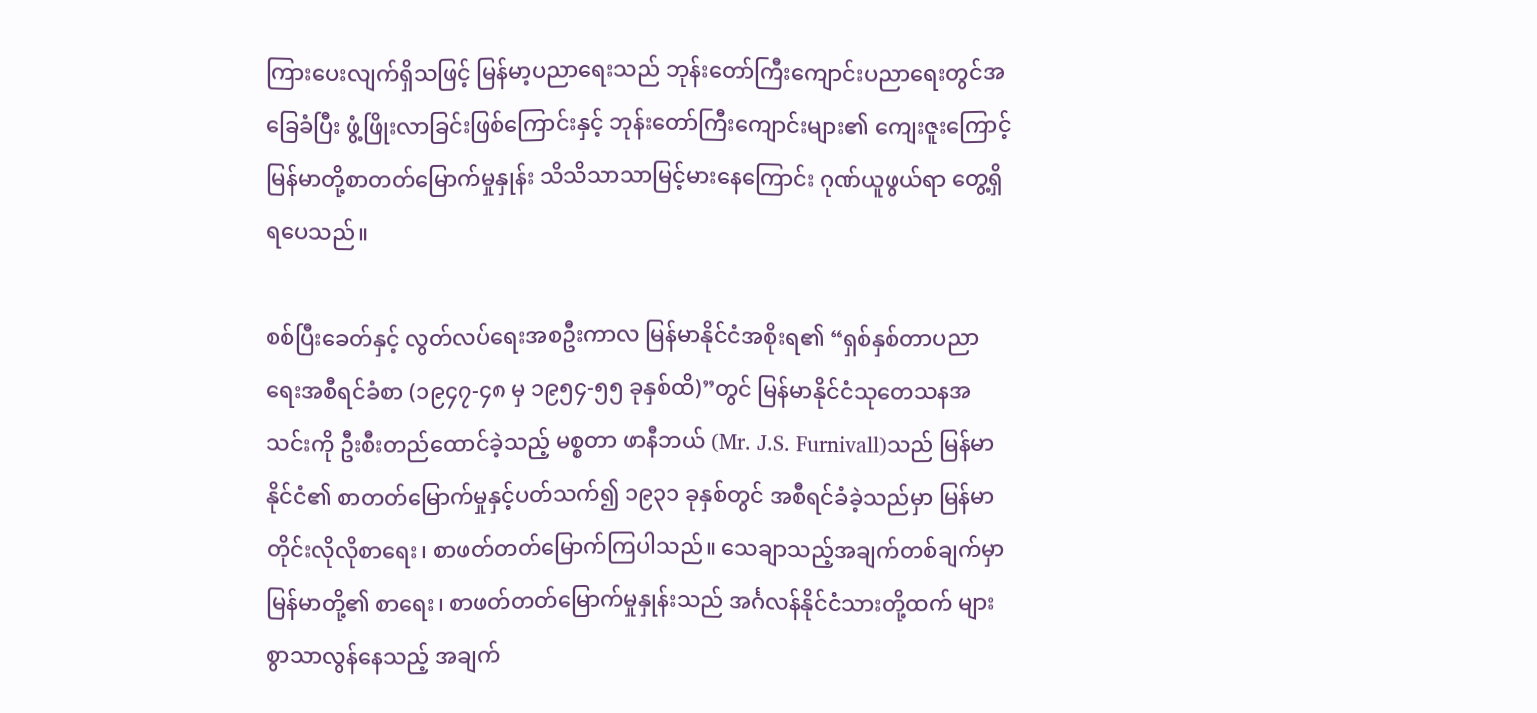ကြားပေးလျက်ရှိသဖြင့် မြန်မာ့ပညာရေးသည် ဘုန်းတော်ကြီးကျောင်းပညာရေးတွင်အခြေခံပြီး ဖွံ့ဖြိုးလာခြင်းဖြစ်ကြောင်းနှင့် ဘုန်းတော်ကြီးကျောင်းများ၏ ကျေးဇူးကြောင့် မြန်မာတို့စာတတ်မြောက်မှုနှုန်း သိသိသာသာမြင့်မားနေကြောင်း ဂုဏ်ယူဖွယ်ရာ တွေ့ရှိရပေသည်။

စစ်ပြီးခေတ်နှင့် လွတ်လပ်ရေးအစဦးကာလ မြန်မာနိုင်ငံအစိုးရ၏ “ရှစ်နှစ်တာပညာရေးအစီရင်ခံစာ (၁၉၄၇-၄၈ မှ ၁၉၅၄-၅၅ ခုနှစ်ထိ)”တွင် မြန်မာနိုင်ငံသုတေသနအသင်းကို ဦးစီးတည်ထောင်ခဲ့သည့် မစ္စတာ ဖာနီဘယ် (Mr. J.S. Furnivall)သည် မြန်မာနိုင်ငံ၏ စာတတ်မြောက်မှုနှင့်ပတ်သက်၍ ၁၉၃၁ ခုနှစ်တွင် အစီရင်ခံခဲ့သည်မှာ မြန်မာတိုင်းလိုလိုစာရေး၊ စာဖတ်တတ်မြောက်ကြပါသည်။ သေချာသည့်အချက်တစ်ချက်မှာ မြန်မာတို့၏ စာရေး၊ စာဖတ်တတ်မြောက်မှုနှုန်းသည် အင်္ဂလန်နိုင်ငံသားတို့ထက် များစွာသာလွန်နေသည့် အချက်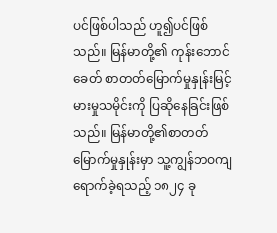ပင်ဖြစ်ပါသည် ဟူ၍ပင်ဖြစ်သည်။ မြန်မာတို့၏ ကုန်းဘောင်ခေတ် စာတတ်မြောက်မှုနှုန်းမြင့်မားမှုသမိုင်းကို ပြဆိုနေခြင်းဖြစ်သည်။ မြန်မာတို့၏စာတတ်မြောက်မှုနှုန်းမှာ သူ့ကျွန်ဘဝကျရောက်ခဲ့ရသည့် ၁၈၂၄ ခု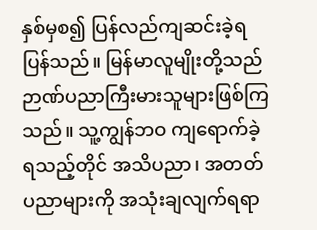နှစ်မှစ၍ ပြန်လည်ကျဆင်းခဲ့ရပြန်သည်။ မြန်မာလူမျိုးတို့သည် ဉာဏ်ပညာကြီးမားသူများဖြစ်ကြသည်။ သူ့ကျွန်ဘဝ ကျရောက်ခဲ့ရသည့်တိုင် အသိပညာ၊ အတတ်ပညာများကို အသုံးချလျက်ရရာ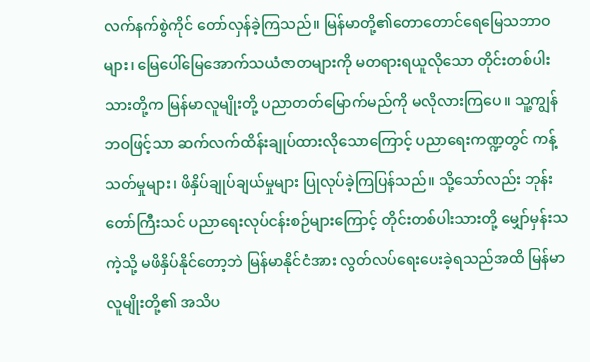လက်နက်စွဲကိုင် တော်လှန်ခဲ့ကြသည်။ မြန်မာတို့၏တောတောင်ရေမြေသဘာဝများ၊ မြေပေါ်မြေအောက်သယံဇာတများကို မတရားရယူလိုသော တိုင်းတစ်ပါးသားတို့က မြန်မာလူမျိုးတို့ ပညာတတ်မြောက်မည်ကို မလိုလားကြပေ။ သူ့ကျွန်ဘဝဖြင့်သာ ဆက်လက်ထိန်းချုပ်ထားလိုသောကြောင့် ပညာရေးကဏ္ဍတွင် ကန့်သတ်မှုများ၊ ဖိနှိပ်ချုပ်ချယ်မှုများ ပြုလုပ်ခဲ့ကြပြန်သည်။ သို့သော်လည်း ဘုန်းတော်ကြီးသင် ပညာရေးလုပ်ငန်းစဉ်များကြောင့် တိုင်းတစ်ပါးသားတို့ မျှော်မှန်းသကဲ့သို့ မဖိနှိပ်နိုင်တော့ဘဲ မြန်မာနိုင်ငံအား လွတ်လပ်ရေးပေးခဲ့ရသည်အထိ မြန်မာလူမျိုးတို့၏ အသိပ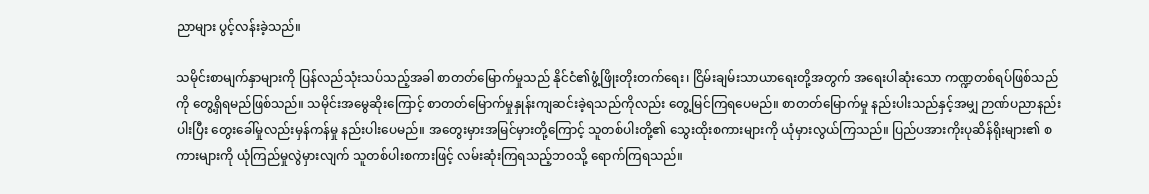ညာများ ပွင့်လန်းခဲ့သည်။

သမိုင်းစာမျက်နှာများကို ပြန်လည်သုံးသပ်သည့်အခါ စာတတ်မြောက်မှုသည် နိုင်ငံ၏ဖွံ့ဖြိုးတိုးတက်ရေး၊ ငြိမ်းချမ်းသာယာရေးတို့အတွက် အရေးပါဆုံးသော ကဏ္ဍတစ်ရပ်ဖြစ်သည်ကို တွေ့ရှိရမည်ဖြစ်သည်။ သမိုင်းအမွေဆိုးကြောင့် စာတတ်မြောက်မှုနှုန်းကျဆင်းခဲ့ရသည်ကိုလည်း တွေ့မြင်ကြရပေမည်။ စာတတ်မြောက်မှု နည်းပါးသည်နှင့်အမျှ ဉာဏ်ပညာနည်းပါးပြီး တွေးခေါ်မှုလည်းမှန်ကန်မှု နည်းပါးပေမည်။ အတွေးမှားအမြင်မှားတို့ကြောင့် သူတစ်ပါးတို့၏ သွေးထိုးစကားများကို ယုံမှားလွယ်ကြသည်။ ပြည်ပအားကိုးပုဆိန်ရိုးများ၏ စကားများကို ယုံကြည်မှုလွဲမှားလျက် သူတစ်ပါးစကားဖြင့် လမ်းဆုံးကြရသည့်ဘဝသို့ ရောက်ကြရသည်။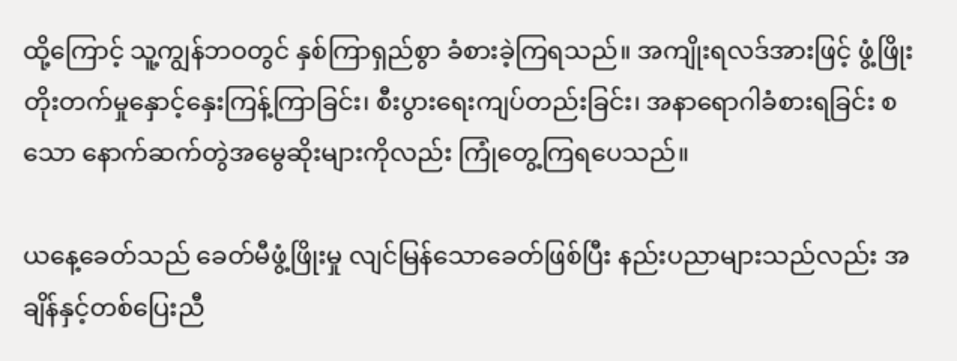ထို့ကြောင့် သူ့ကျွန်ဘဝတွင် နှစ်ကြာရှည်စွာ ခံစားခဲ့ကြရသည်။ အကျိုးရလဒ်အားဖြင့် ဖွံ့ဖြိုးတိုးတက်မှုနှောင့်နှေးကြန့်ကြာခြင်း၊ စီးပွားရေးကျပ်တည်းခြင်း၊ အနာရောဂါခံစားရခြင်း စသော နောက်ဆက်တွဲအမွေဆိုးများကိုလည်း ကြုံတွေ့ကြရပေသည်။

ယနေ့ခေတ်သည် ခေတ်မီဖွံ့ဖြိုးမှု လျင်မြန်သောခေတ်ဖြစ်ပြီး နည်းပညာများသည်လည်း အချိန်နှင့်တစ်ပြေးညီ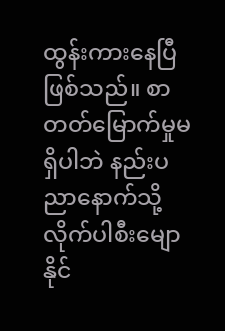ထွန်းကားနေပြီဖြစ်သည်။ စာတတ်မြောက်မှုမရှိပါဘဲ နည်းပညာနောက်သို့ လိုက်ပါစီးမျောနိုင်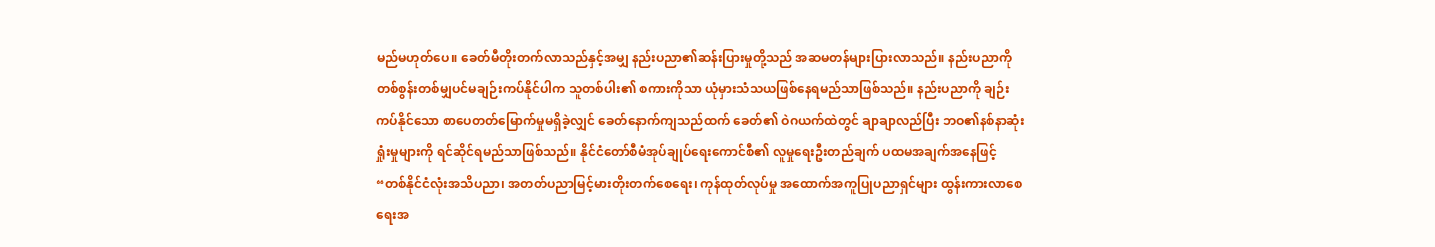မည်မဟုတ်ပေ။ ခေတ်မီတိုးတက်လာသည်နှင့်အမျှ နည်းပညာ၏ဆန်းပြားမှုတို့သည် အဆမတန်များပြားလာသည်။ နည်းပညာကို တစ်စွန်းတစ်မျှပင်မချဉ်းကပ်နိုင်ပါက သူတစ်ပါး၏ စကားကိုသာ ယုံမှားသံသယဖြစ်နေရမည်သာဖြစ်သည်။ နည်းပညာကို ချဉ်းကပ်နိုင်သော စာပေတတ်မြောက်မှုမရှိခဲ့လျှင် ခေတ်နောက်ကျသည်ထက် ခေတ်၏ ဝဲဂယက်ထဲတွင် ချာချာလည်ပြီး ဘဝ၏နစ်နာဆုံးရှုံးမှုများကို ရင်ဆိုင်ရမည်သာဖြစ်သည်။ နိုင်ငံတော်စီမံအုပ်ချုပ်ရေးကောင်စီ၏ လူမှုရေးဦးတည်ချက် ပထမအချက်အနေဖြင့် “တစ်နိုင်ငံလုံးအသိပညာ၊ အတတ်ပညာမြင့်မားတိုးတက်စေရေး၊ ကုန်ထုတ်လုပ်မှု အထောက်အကူပြုပညာရှင်များ ထွန်းကားလာစေရေးအ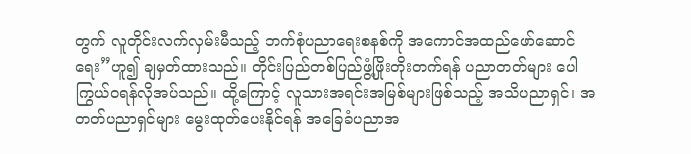တွက် လူတိုင်းလက်လှမ်းမီသည့် ဘက်စုံပညာရေးစနစ်ကို အကောင်အထည်ဖော်ဆောင်ရေး”ဟူ၍ ချမှတ်ထားသည်။ တိုင်းပြည်တစ်ပြည်ဖွံ့ဖြိုးတိုးတက်ရန် ပညာတတ်များ ပေါကြွယ်ဝရန်လိုအပ်သည်။ ထို့ကြောင့် လူသားအရင်းအမြစ်များဖြစ်သည့် အသိပညာရှင်၊ အတတ်ပညာရှင်များ မွေးထုတ်ပေးနိုင်ရန် အခြေခံပညာအ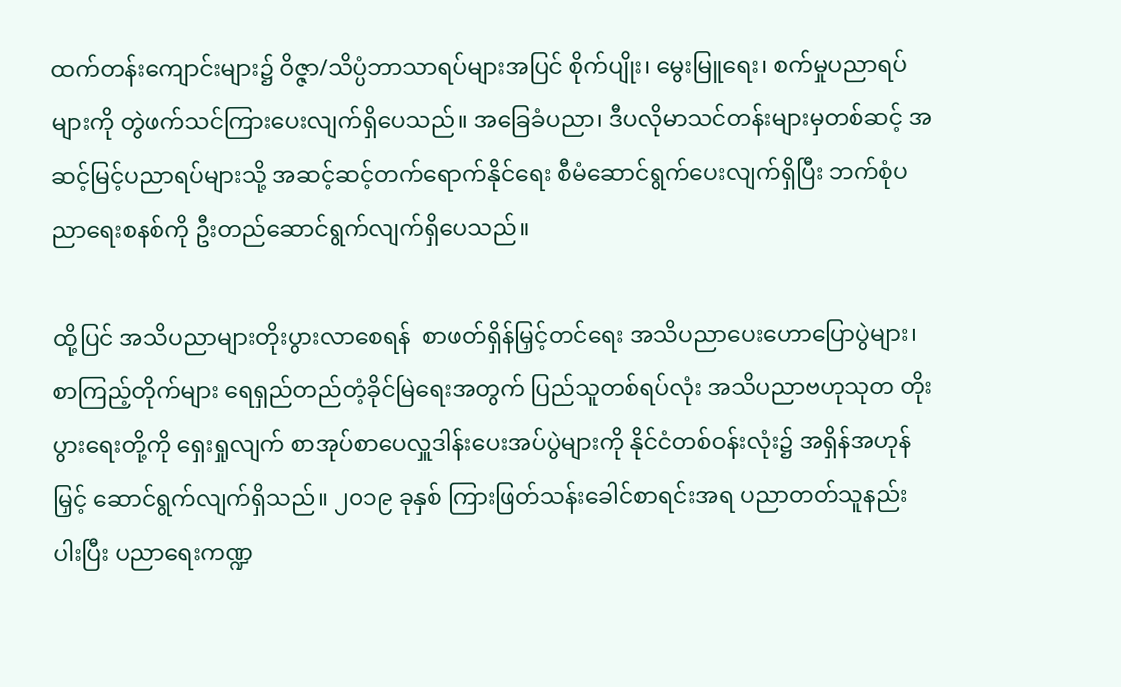ထက်တန်းကျောင်းများ၌ ဝိဇ္ဇာ/သိပ္ပံဘာသာရပ်များအပြင် စိုက်ပျိုး၊ မွေးမြူရေး၊ စက်မှုပညာရပ်များကို တွဲဖက်သင်ကြားပေးလျက်ရှိပေသည်။ အခြေခံပညာ၊ ဒီပလိုမာသင်တန်းများမှတစ်ဆင့် အဆင့်မြင့်ပညာရပ်များသို့ အဆင့်ဆင့်တက်ရောက်နိုင်ရေး စီမံဆောင်ရွက်ပေးလျက်ရှိပြီး ဘက်စုံပညာရေးစနစ်ကို ဦးတည်ဆောင်ရွက်လျက်ရှိပေသည်။

ထို့ပြင် အသိပညာများတိုးပွားလာစေရန်  စာဖတ်ရှိန်မြှင့်တင်ရေး အသိပညာပေးဟောပြောပွဲများ၊ စာကြည့်တိုက်များ ရေရှည်တည်တံ့ခိုင်မြဲရေးအတွက် ပြည်သူတစ်ရပ်လုံး အသိပညာဗဟုသုတ တိုးပွားရေးတို့ကို ရှေးရှုလျက် စာအုပ်စာပေလှူဒါန်းပေးအပ်ပွဲများကို နိုင်ငံတစ်ဝန်းလုံး၌ အရှိန်အဟုန်မြှင့် ဆောင်ရွက်လျက်ရှိသည်။ ၂၀၁၉ ခုနှစ် ကြားဖြတ်သန်းခေါင်စာရင်းအရ ပညာတတ်သူနည်းပါးပြီး ပညာရေးကဏ္ဍ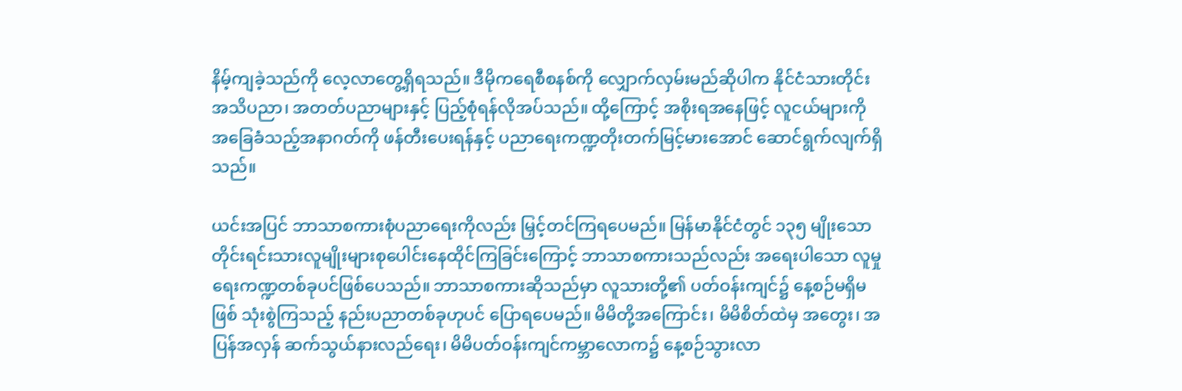နိမ့်ကျခဲ့သည်ကို လေ့လာတွေ့ရှိရသည်။ ဒီမိုကရေစီစနစ်ကို လျှောက်လှမ်းမည်ဆိုပါက နိုင်ငံသားတိုင်း အသိပညာ၊ အတတ်ပညာများနှင့် ပြည့်စုံရန်လိုအပ်သည်။ ထို့ကြောင့် အစိုးရအနေဖြင့် လူငယ်များကို အခြေခံသည့်အနာဂတ်ကို ဖန်တီးပေးရန်နှင့် ပညာရေးကဏ္ဍတိုးတက်မြင့်မားအောင် ဆောင်ရွက်လျက်ရှိသည်။

ယင်းအပြင် ဘာသာစကားစုံပညာရေးကိုလည်း မြှင့်တင်ကြရပေမည်။ မြန်မာနိုင်ငံတွင် ၁၃၅ မျိုးသော တိုင်းရင်းသားလူမျိုးများစုပေါင်းနေထိုင်ကြခြင်းကြောင့် ဘာသာစကားသည်လည်း အရေးပါသော လူမှုရေးကဏ္ဍတစ်ခုပင်ဖြစ်ပေသည်။ ဘာသာစကားဆိုသည်မှာ လူသားတို့၏ ပတ်ဝန်းကျင်၌ နေ့စဉ်မရှိမဖြစ် သုံးစွဲကြသည့် နည်းပညာတစ်ခုဟုပင် ပြောရပေမည်။ မိမိတို့အကြောင်း၊ မိမိစိတ်ထဲမှ အတွေး၊ အပြန်အလှန် ဆက်သွယ်နားလည်ရေး၊ မိမိပတ်ဝန်းကျင်ကမ္ဘာလောက၌ နေ့စဉ်သွားလာ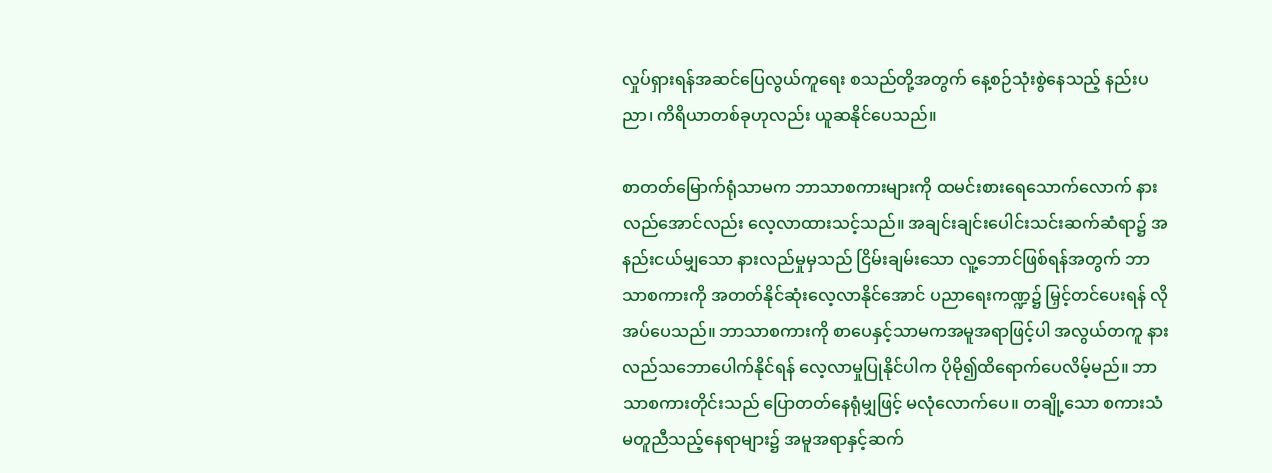လှုပ်ရှားရန်အဆင်ပြေလွယ်ကူရေး စသည်တို့အတွက် နေ့စဉ်သုံးစွဲနေသည့် နည်းပညာ၊ ကိရိယာတစ်ခုဟုလည်း ယူဆနိုင်ပေသည်။

စာတတ်မြောက်ရုံသာမက ဘာသာစကားများကို ထမင်းစားရေသောက်လောက် နားလည်အောင်လည်း လေ့လာထားသင့်သည်။ အချင်းချင်းပေါင်းသင်းဆက်ဆံရာ၌ အနည်းငယ်မျှသော နားလည်မှုမှသည် ငြိမ်းချမ်းသော လူ့ဘောင်ဖြစ်ရန်အတွက် ဘာသာစကားကို အတတ်နိုင်ဆုံးလေ့လာနိုင်အောင် ပညာရေးကဏ္ဍ၌ မြှင့်တင်ပေးရန် လိုအပ်ပေသည်။ ဘာသာစကားကို စာပေနှင့်သာမကအမူအရာဖြင့်ပါ အလွယ်တကူ နားလည်သဘောပေါက်နိုင်ရန် လေ့လာမှုပြုနိုင်ပါက ပိုမို၍ထိရောက်ပေလိမ့်မည်။ ဘာသာစကားတိုင်းသည် ပြောတတ်နေရုံမျှဖြင့် မလုံလောက်ပေ။ တချို့သော စကားသံမတူညီသည့်နေရာများ၌ အမူအရာနှင့်ဆက်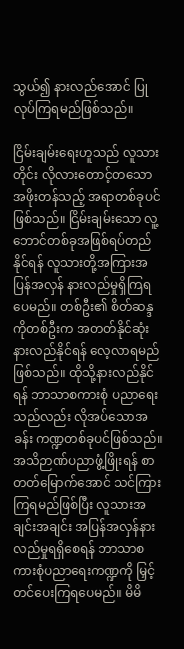သွယ်၍ နားလည်အောင် ပြုလုပ်ကြရမည်ဖြစ်သည်။

ငြိမ်းချမ်းရေးဟူသည် လူသားတိုင်း လိုလားတောင့်တသော အဖိုးတန်သည့် အရာတစ်ခုပင်ဖြစ်သည်။ ငြိမ်းချမ်းသော လူ့ဘောင်တစ်ခုအဖြစ်ရပ်တည်နိုင်ရန် လူသားတို့အကြားအပြန်အလှန် နားလည်မှုရှိကြရပေမည်။ တစ်ဦး၏ စိတ်ဆန္ဒကိုတစ်ဦးက အတတ်နိုင်ဆုံးနားလည်နိုင်ရန် လေ့လာရမည်ဖြစ်သည်။ ထိုသို့နားလည်နိုင်ရန် ဘာသာစကားစုံ ပညာရေးသည်လည်း လိုအပ်သောအခန်း ကဏ္ဍတစ်ခုပင်ဖြစ်သည်။ အသိဉာဏ်ပညာဖွံ့ဖြိုးရန် စာတတ်မြောက်အောင် သင်ကြားကြရမည်ဖြစ်ပြီး လူသားအချင်းအချင်း အပြန်အလှန်နားလည်မှုရရှိစေရန် ဘာသာစကားစုံပညာရေးကဏ္ဍကို မြှင့်တင်ပေးကြရပေမည်။ မိမိ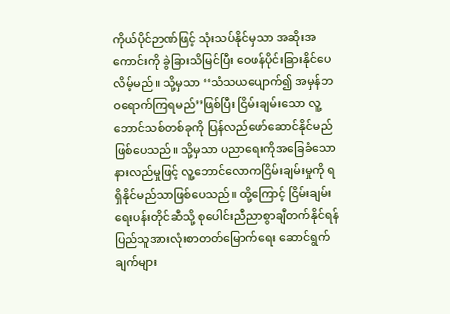ကိုယ်ပိုင်ဉာဏ်ဖြင့် သုံးသပ်နိုင်မှသာ အဆိုးအကောင်းကို ခွဲခြားသိမြင်ပြီး ဝေဖန်ပိုင်းခြားနိုင်ပေလိမ့်မည်။ သို့မှသာ ‘‘သံသယပျောက်၍ အမှန်ဘဝရောက်ကြရမည်’’ဖြစ်ပြီး ငြိမ်းချမ်းသော လူ့ဘောင်သစ်တစ်ခုကို ပြန်လည်ဖော်ဆောင်နိုင်မည်ဖြစ်ပေသည်။ သို့မှသာ ပညာရေးကိုအခြေခံသော နားလည်မှုဖြင့် လူ့ဘောင်လောကငြိမ်းချမ်းမှုကို ရရှိနိုင်မည်သာဖြစ်ပေသည်။ ထို့ကြောင့် ငြိမ်းချမ်းရေးပန်းတိုင်ဆီသို့ စုပေါင်းညီညာစွာချီတက်နိုင်ရန် ပြည်သူအားလုံးစာတတ်မြောက်ရေး ဆောင်ရွက်ချက်များ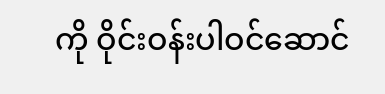ကို ဝိုင်းဝန်းပါဝင်ဆောင်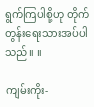ရွက်ကြပါစို့ဟု တိုက်တွန်းရေးသားအပ်ပါသည်။ ။

ကျမ်းကိုး-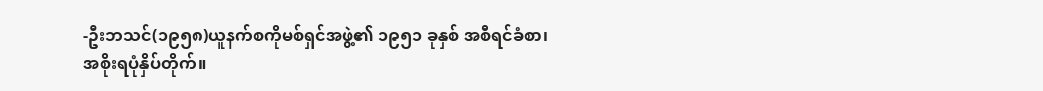-ဦးဘသင်(၁၉၅၈)ယူနက်စကိုမစ်ရှင်အဖွဲ့၏ ၁၉၅၁ ခုနှစ် အစီရင်ခံစာ၊ အစိုးရပုံနှိပ်တိုက်။